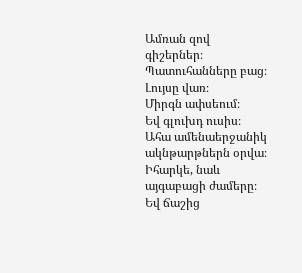Ամռան զով գիշերներ։
Պատուհանները բաց։
Լույսը վառ։
Միրգն ափսեում։
Եվ գլուխդ ուսիս։
Ահա ամենաերջանիկ ակնթարթներն օրվա։
Իհարկե, նաև այգաբացի ժամերը։
Եվ ճաշից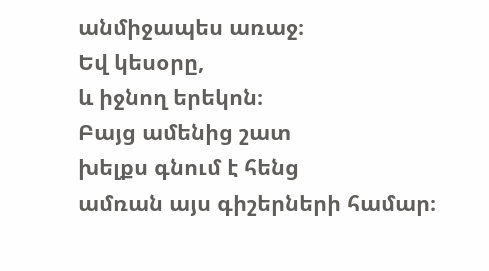անմիջապես առաջ։
Եվ կեսօրը,
և իջնող երեկոն։
Բայց ամենից շատ
խելքս գնում է հենց
ամռան այս գիշերների համար։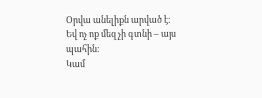Օրվա անելիքն արված է։
Եվ ոչ ոք մեզ չի գտնի – այս պահին։
Կամ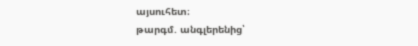այսուհետ։
թարգմ. անգլերենից՝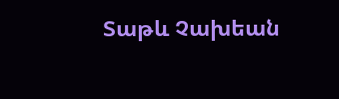Տաթև Չախեան